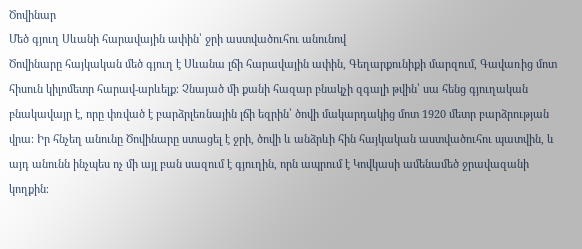Ծովինար
Մեծ գյուղ Սևանի հարավային ափին՝ ջրի աստվածուհու անունով
Ծովինարը հայկական մեծ գյուղ է Սևանա լճի հարավային ափին, Գեղարքունիքի մարզում, Գավառից մոտ հիսուն կիլոմետր հարավ-արևելք։ Չնայած մի քանի հազար բնակչի զգալի թվին՝ սա հենց գյուղական բնակավայր է, որը փռված է բարձրլեռնային լճի եզրին՝ ծովի մակարդակից մոտ 1920 մետր բարձրության վրա։ Իր հնչեղ անունը Ծովինարը ստացել է ջրի, ծովի և անձրևի հին հայկական աստվածուհու պատվին, և այդ անունն ինչպես ոչ մի այլ բան սազում է գյուղին, որն ապրում է Կովկասի ամենամեծ ջրավազանի կողքին։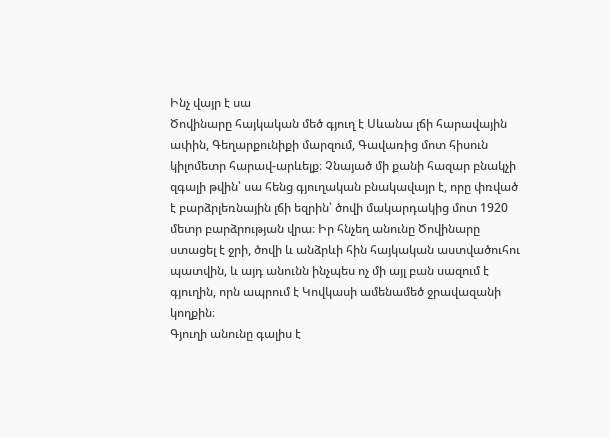Ինչ վայր է սա
Ծովինարը հայկական մեծ գյուղ է Սևանա լճի հարավային ափին, Գեղարքունիքի մարզում, Գավառից մոտ հիսուն կիլոմետր հարավ-արևելք։ Չնայած մի քանի հազար բնակչի զգալի թվին՝ սա հենց գյուղական բնակավայր է, որը փռված է բարձրլեռնային լճի եզրին՝ ծովի մակարդակից մոտ 1920 մետր բարձրության վրա։ Իր հնչեղ անունը Ծովինարը ստացել է ջրի, ծովի և անձրևի հին հայկական աստվածուհու պատվին, և այդ անունն ինչպես ոչ մի այլ բան սազում է գյուղին, որն ապրում է Կովկասի ամենամեծ ջրավազանի կողքին։
Գյուղի անունը գալիս է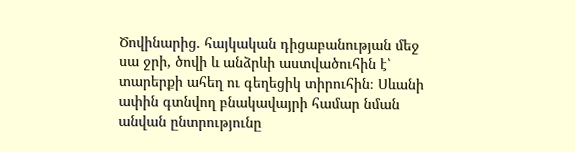Ծովինարից. հայկական դիցաբանության մեջ սա ջրի, ծովի և անձրևի աստվածուհին է՝ տարերքի ահեղ ու գեղեցիկ տիրուհին։ Սևանի ափին գտնվող բնակավայրի համար նման անվան ընտրությունը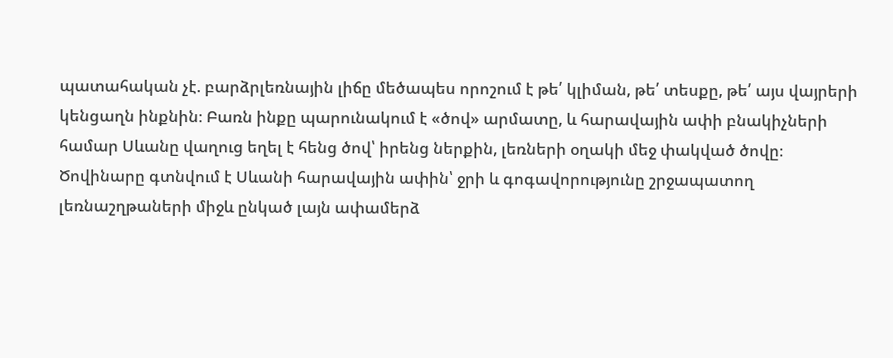պատահական չէ. բարձրլեռնային լիճը մեծապես որոշում է թե՛ կլիման, թե՛ տեսքը, թե՛ այս վայրերի կենցաղն ինքնին։ Բառն ինքը պարունակում է «ծով» արմատը, և հարավային ափի բնակիչների համար Սևանը վաղուց եղել է հենց ծով՝ իրենց ներքին, լեռների օղակի մեջ փակված ծովը։
Ծովինարը գտնվում է Սևանի հարավային ափին՝ ջրի և գոգավորությունը շրջապատող լեռնաշղթաների միջև ընկած լայն ափամերձ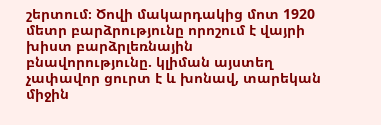շերտում։ Ծովի մակարդակից մոտ 1920 մետր բարձրությունը որոշում է վայրի խիստ բարձրլեռնային բնավորությունը. կլիման այստեղ չափավոր ցուրտ է և խոնավ, տարեկան միջին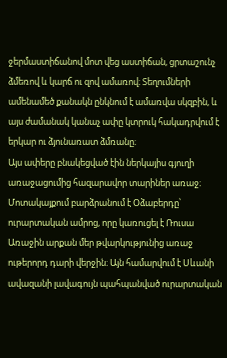ջերմաստիճանով մոտ վեց աստիճան, ցրտաշունչ ձմեռով և կարճ ու զով ամառով։ Տեղումների ամենամեծ քանակն ընկնում է ամառվա սկզբին, և այս ժամանակ կանաչ ափը կտրուկ հակադրվում է երկար ու ձյունառատ ձմռանը։
Այս ափերը բնակեցված էին ներկայիս գյուղի առաջացումից հազարավոր տարիներ առաջ։ Մոտակայքում բարձրանում է Օձաբերդը՝ ուրարտական ամրոց, որը կառուցել է Ռուսա Առաջին արքան մեր թվարկությունից առաջ ութերորդ դարի վերջին։ Այն համարվում է Սևանի ավազանի լավագույն պահպանված ուրարտական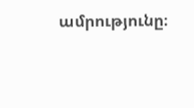ամրությունը։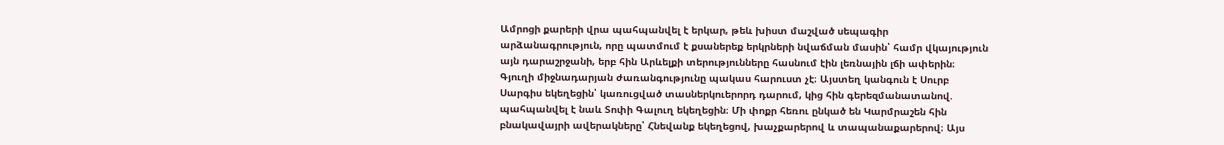Ամրոցի քարերի վրա պահպանվել է երկար, թեև խիստ մաշված սեպագիր արձանագրություն, որը պատմում է քսաներեք երկրների նվաճման մասին՝ համր վկայություն այն դարաշրջանի, երբ հին Արևելքի տերությունները հասնում էին լեռնային լճի ափերին։
Գյուղի միջնադարյան ժառանգությունը պակաս հարուստ չէ։ Այստեղ կանգուն է Սուրբ Սարգիս եկեղեցին՝ կառուցված տասներկուերորդ դարում, կից հին գերեզմանատանով. պահպանվել է նաև Տոփի Գալուղ եկեղեցին։ Մի փոքր հեռու ընկած են Կարմրաշեն հին բնակավայրի ավերակները՝ Հնեվանք եկեղեցով, խաչքարերով և տապանաքարերով։ Այս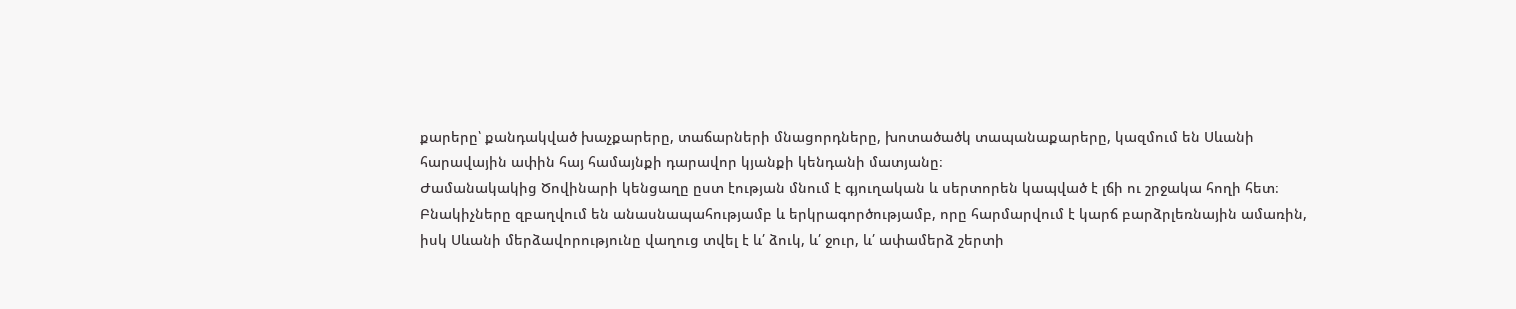քարերը՝ քանդակված խաչքարերը, տաճարների մնացորդները, խոտածածկ տապանաքարերը, կազմում են Սևանի հարավային ափին հայ համայնքի դարավոր կյանքի կենդանի մատյանը։
Ժամանակակից Ծովինարի կենցաղը ըստ էության մնում է գյուղական և սերտորեն կապված է լճի ու շրջակա հողի հետ։ Բնակիչները զբաղվում են անասնապահությամբ և երկրագործությամբ, որը հարմարվում է կարճ բարձրլեռնային ամառին, իսկ Սևանի մերձավորությունը վաղուց տվել է և՛ ձուկ, և՛ ջուր, և՛ ափամերձ շերտի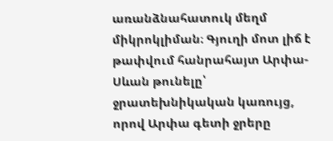առանձնահատուկ մեղմ միկրոկլիման։ Գյուղի մոտ լիճ է թափվում հանրահայտ Արփա-Սևան թունելը՝ ջրատեխնիկական կառույց, որով Արփա գետի ջրերը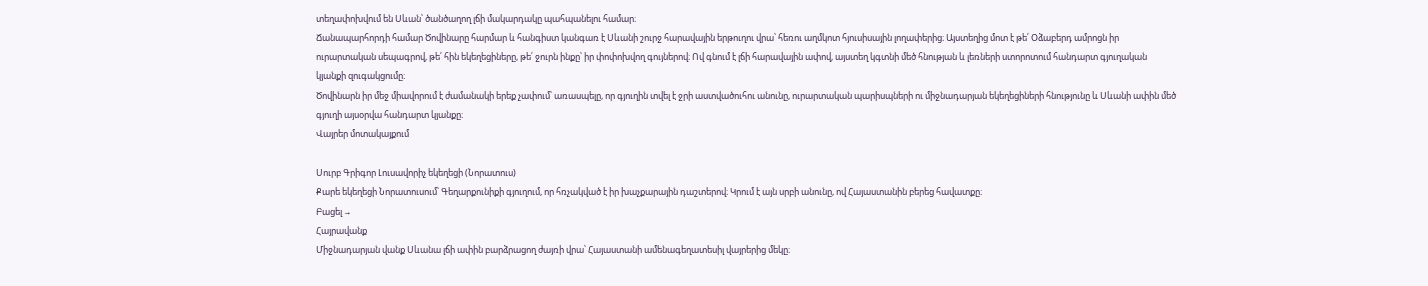տեղափոխվում են Սևան՝ ծանծաղող լճի մակարդակը պահպանելու համար։
Ճանապարհորդի համար Ծովինարը հարմար և հանգիստ կանգառ է Սևանի շուրջ հարավային երթուղու վրա՝ հեռու աղմկոտ հյուսիսային լողափերից։ Այստեղից մոտ է թե՛ Օձաբերդ ամրոցն իր ուրարտական սեպագրով, թե՛ հին եկեղեցիները, թե՛ ջուրն ինքը՝ իր փոփոխվող գույներով։ Ով գնում է լճի հարավային ափով, այստեղ կգտնի մեծ հնության և լեռների ստորոտում հանդարտ գյուղական կյանքի զուգակցումը։
Ծովինարն իր մեջ միավորում է ժամանակի երեք չափում՝ առասպելը, որ գյուղին տվել է ջրի աստվածուհու անունը, ուրարտական պարիսպների ու միջնադարյան եկեղեցիների հնությունը և Սևանի ափին մեծ գյուղի այսօրվա հանդարտ կյանքը։
Վայրեր մոտակայքում

Սուրբ Գրիգոր Լուսավորիչ եկեղեցի (Նորատուս)
Քարե եկեղեցի Նորատուսում՝ Գեղարքունիքի գյուղում, որ հռչակված է իր խաչքարային դաշտերով։ Կրում է այն սրբի անունը, ով Հայաստանին բերեց հավատքը։
Բացել →
Հայրավանք
Միջնադարյան վանք Սևանա լճի ափին բարձրացող ժայռի վրա՝ Հայաստանի ամենագեղատեսիլ վայրերից մեկը։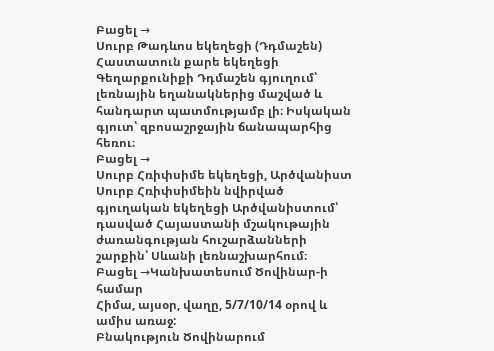Բացել →
Սուրբ Թադևոս եկեղեցի (Դդմաշեն)
Հաստատուն քարե եկեղեցի Գեղարքունիքի Դդմաշեն գյուղում՝ լեռնային եղանակներից մաշված և հանդարտ պատմությամբ լի։ Իսկական գյուտ՝ զբոսաշրջային ճանապարհից հեռու։
Բացել →
Սուրբ Հռիփսիմե եկեղեցի, Արծվանիստ
Սուրբ Հռիփսիմեին նվիրված գյուղական եկեղեցի Արծվանիստում՝ դասված Հայաստանի մշակութային ժառանգության հուշարձանների շարքին՝ Սևանի լեռնաշխարհում։
Բացել →Կանխատեսում Ծովինար-ի համար
Հիմա, այսօր, վաղը, 5/7/10/14 օրով և ամիս առաջ:
Բնակություն Ծովինարում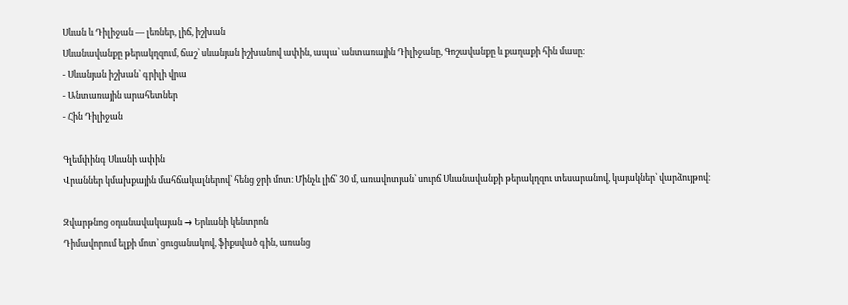Սևան և Դիլիջան — լեռներ, լիճ, իշխան
Սևանավանքը թերակղզում, ճաշ՝ սևանյան իշխանով ափին, ապա՝ անտառային Դիլիջանը, Գոշավանքը և քաղաքի հին մասը։
- Սևանյան իշխան՝ գրիլի վրա
- Անտառային արահետներ
- Հին Դիլիջան

Գլեմփինգ Սևանի ափին
Վրաններ կմախքային մահճակալներով՝ հենց ջրի մոտ։ Մինչև լիճ՝ 30 մ, առավոտյան՝ սուրճ Սևանավանքի թերակղզու տեսարանով, կայակներ՝ վարձույթով։

Զվարթնոց օդանավակայան → Երևանի կենտրոն
Դիմավորում ելքի մոտ՝ ցուցանակով, ֆիքսված գին, առանց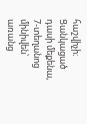հաշվիչի։ Ցանկացած դասի մեքենա, 7-տեղանոց մինիվեն՝ առանց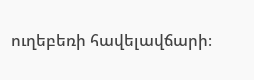ուղեբեռի հավելավճարի։